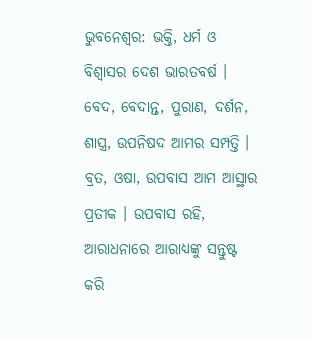ଭୁବନେଶ୍ବର: ଭକ୍ତି, ଧର୍ମ ଓ ବିଶ୍ବାସର ଦେଶ ଭାରତବର୍ଷ । ବେଦ, ବେଦାନ୍ତ, ପୁରାଣ, ଦର୍ଶନ, ଶାସ୍ତ୍ର, ଉପନିଷଦ ଆମର ସମ୍ପତ୍ତି । ବ୍ରତ, ଓଷା, ଉପବାସ ଆମ ଆସ୍ଥାର ପ୍ରତୀକ । ଉପବାସ ରହି, ଆରାଧନାରେ ଆରାଧ୍ୟଙ୍କୁ ସନ୍ତୁଷ୍ଟ କରି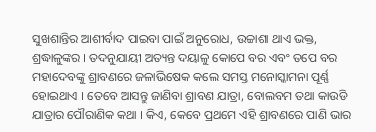ସୁଖଶାନ୍ତିର ଆଶୀର୍ବାଦ ପାଇବା ପାଇଁ ଅନୁରୋଧ, ଉଚ୍ଚାଶା ଥାଏ ଭକ୍ତ, ଶ୍ରଦ୍ଧାଳୁଙ୍କର । ତଦନୁଯାୟୀ ଅତ୍ୟନ୍ତ ଦୟାଳୁ କୋପେ ବର ଏବଂ ତପେ ବର ମହାଦେବଙ୍କୁ ଶ୍ରାବଣରେ ଜଳାଭିଷେକ କଲେ ସମସ୍ତ ମନୋସ୍କାମନା ପୂର୍ଣ୍ଣ ହୋଇଥାଏ । ତେବେ ଆସନ୍ତୁ ଜାଣିବା ଶ୍ରାବଣ ଯାତ୍ରା, ବୋଲବମ ତଥା କାଉଡି ଯାତ୍ରାର ପୌରାଣିକ କଥା । କିଏ, କେବେ ପ୍ରଥମେ ଏହି ଶ୍ରାବଣରେ ପାଣି ଭାର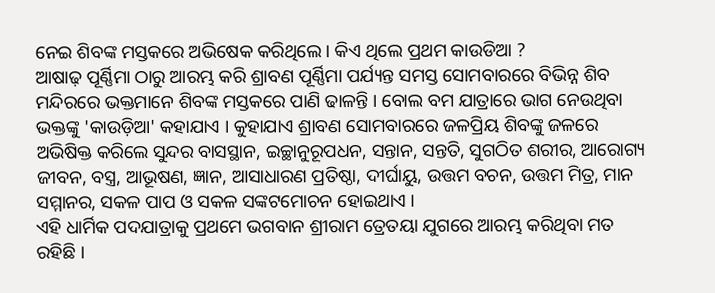ନେଇ ଶିବଙ୍କ ମସ୍ତକରେ ଅଭିଷେକ କରିଥିଲେ । କିଏ ଥିଲେ ପ୍ରଥମ କାଉଡିଆ ?
ଆଷାଢ଼ ପୂର୍ଣ୍ଣିମା ଠାରୁ ଆରମ୍ଭ କରି ଶ୍ରାବଣ ପୂର୍ଣ୍ଣିମା ପର୍ଯ୍ୟନ୍ତ ସମସ୍ତ ସୋମବାରରେ ବିଭିନ୍ନ ଶିବ ମନ୍ଦିରରେ ଭକ୍ତମାନେ ଶିବଙ୍କ ମସ୍ତକରେ ପାଣି ଢାଳନ୍ତି । ବୋଲ ବମ ଯାତ୍ରାରେ ଭାଗ ନେଉଥିବା ଭକ୍ତଙ୍କୁ 'କାଉଡ଼ିଆ' କହାଯାଏ । କୁହାଯାଏ ଶ୍ରାବଣ ସୋମବାରରେ ଜଳପ୍ରିୟ ଶିବଙ୍କୁ ଜଳରେ ଅଭିଷିକ୍ତ କରିଲେ ସୁନ୍ଦର ବାସସ୍ଥାନ, ଇଚ୍ଛାନୁରୂପଧନ, ସନ୍ତାନ, ସନ୍ତତି, ସୁଗଠିତ ଶରୀର, ଆରୋଗ୍ୟ ଜୀବନ, ବସ୍ତ୍ର, ଆଭୂଷଣ, ଜ୍ଞାନ, ଆସାଧାରଣ ପ୍ରତିଷ୍ଠା, ଦୀର୍ଘାୟୁ, ଉତ୍ତମ ବଚନ, ଉତ୍ତମ ମିତ୍ର, ମାନ ସମ୍ମାନର, ସକଳ ପାପ ଓ ସକଳ ସଙ୍କଟମୋଚନ ହୋଇଥାଏ ।
ଏହି ଧାର୍ମିକ ପଦଯାତ୍ରାକୁ ପ୍ରଥମେ ଭଗବାନ ଶ୍ରୀରାମ ତ୍ରେତୟା ଯୁଗରେ ଆରମ୍ଭ କରିଥିବା ମତ ରହିଛି ।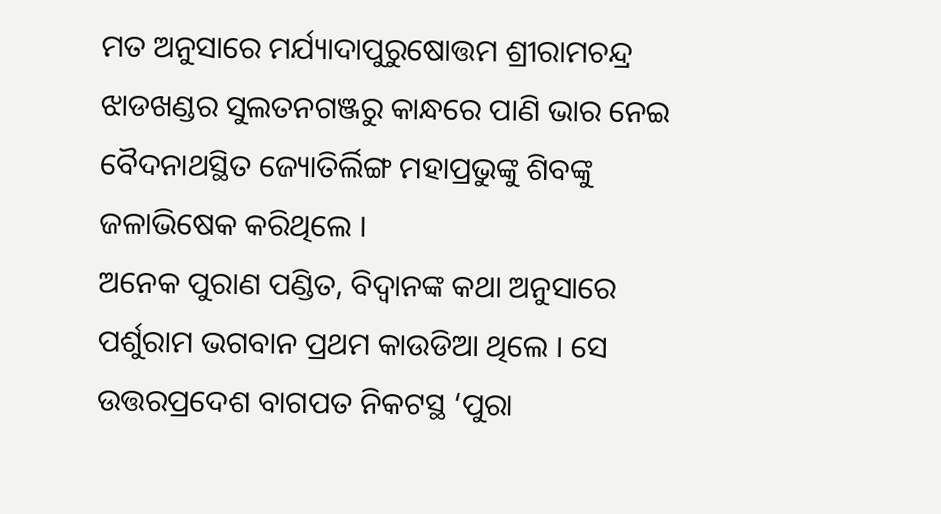ମତ ଅନୁସାରେ ମର୍ଯ୍ୟାଦାପୁରୁଷୋତ୍ତମ ଶ୍ରୀରାମଚନ୍ଦ୍ର ଝାଡଖଣ୍ଡର ସୁଲତନଗଞ୍ଜରୁ କାନ୍ଧରେ ପାଣି ଭାର ନେଇ ବୈଦନାଥସ୍ଥିତ ଜ୍ୟୋତିର୍ଲିଙ୍ଗ ମହାପ୍ରଭୁଙ୍କୁ ଶିବଙ୍କୁ ଜଳାଭିଷେକ କରିଥିଲେ ।
ଅନେକ ପୁରାଣ ପଣ୍ଡିତ, ବିଦ୍ବାନଙ୍କ କଥା ଅନୁସାରେ ପର୍ଶୁରାମ ଭଗବାନ ପ୍ରଥମ କାଉଡିଆ ଥିଲେ । ସେ ଉତ୍ତରପ୍ରଦେଶ ବାଗପତ ନିକଟସ୍ଥ ‘ପୁରା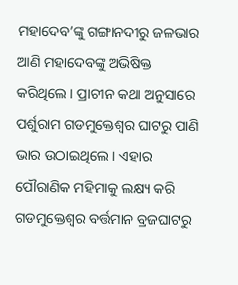ମହାଦେବ’ଙ୍କୁ ଗଙ୍ଗାନଦୀରୁ ଜଳଭାର ଆଣି ମହାଦେବଙ୍କୁ ଅଭିଷିକ୍ତ କରିଥିଲେ । ପ୍ରାଚୀନ କଥା ଅନୁସାରେ ପର୍ଶୁରାମ ଗଡମୁକ୍ତେଶ୍ବର ଘାଟରୁ ପାଣି ଭାର ଉଠାଇଥିଲେ । ଏହାର ପୌରାଣିକ ମହିମାକୁ ଲକ୍ଷ୍ୟ କରି ଗଡମୁକ୍ତେଶ୍ବର ବର୍ତ୍ତମାନ ବ୍ରଜଘାଟରୁ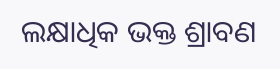ଲକ୍ଷାଧିକ ଭକ୍ତ ଶ୍ରାବଣ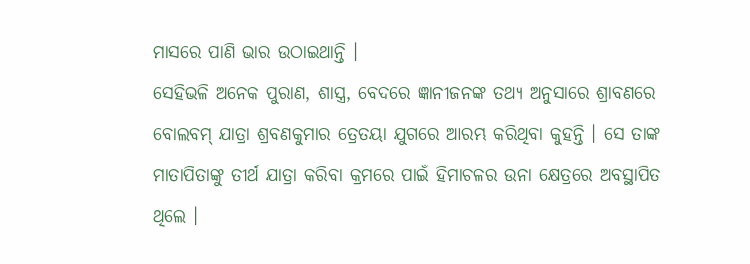ମାସରେ ପାଣି ଭାର ଉଠାଇଥାନ୍ତି ।
ସେହିଭଳି ଅନେକ ପୁରାଣ, ଶାସ୍ତ୍ର, ବେଦରେ ଜ୍ଞାନୀଜନଙ୍କ ତଥ୍ୟ ଅନୁସାରେ ଶ୍ରାବଣରେ ବୋଲବମ୍ ଯାତ୍ରା ଶ୍ରବଣକୁମାର ତ୍ରେତୟା ଯୁଗରେ ଆରମ୍ଭ କରିଥିବା କୁହନ୍ତି । ସେ ତାଙ୍କ ମାତାପିତାଙ୍କୁ ତୀର୍ଥ ଯାତ୍ରା କରିବା କ୍ରମରେ ପାଇଁ ହିମାଚଳର ଉନା କ୍ଷେତ୍ରରେ ଅବସ୍ଥାପିତ ଥିଲେ ।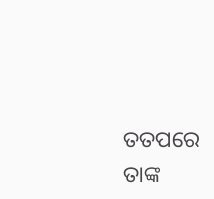ତତପରେ ତାଙ୍କ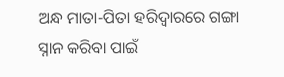ଅନ୍ଧ ମାତା-ପିତା ହରିଦ୍ବାରରେ ଗଙ୍ଗା ସ୍ନାନ କରିବା ପାଇଁ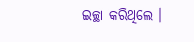ଇଚ୍ଛା କରିଥିଲେ ।